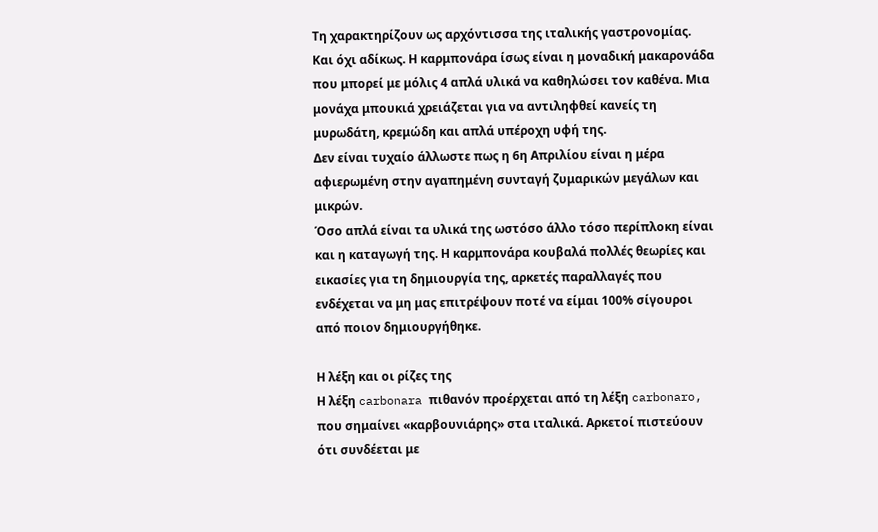Τη χαρακτηρίζουν ως αρχόντισσα της ιταλικής γαστρονομίας. Και όχι αδίκως. Η καρμπονάρα ίσως είναι η μοναδική μακαρονάδα που μπορεί με μόλις 4 απλά υλικά να καθηλώσει τον καθένα. Μια μονάχα μπουκιά χρειάζεται για να αντιληφθεί κανείς τη μυρωδάτη, κρεμώδη και απλά υπέροχη υφή της.
Δεν είναι τυχαίο άλλωστε πως η 6η Απριλίου είναι η μέρα αφιερωμένη στην αγαπημένη συνταγή ζυμαρικών μεγάλων και μικρών.
Όσο απλά είναι τα υλικά της ωστόσο άλλο τόσο περίπλοκη είναι και η καταγωγή της. Η καρμπονάρα κουβαλά πολλές θεωρίες και εικασίες για τη δημιουργία της, αρκετές παραλλαγές που ενδέχεται να μη μας επιτρέψουν ποτέ να είμαι 100% σίγουροι από ποιον δημιουργήθηκε.

Η λέξη και οι ρίζες της
Η λέξη carbonara πιθανόν προέρχεται από τη λέξη carbonaro, που σημαίνει «καρβουνιάρης» στα ιταλικά. Αρκετοί πιστεύουν ότι συνδέεται με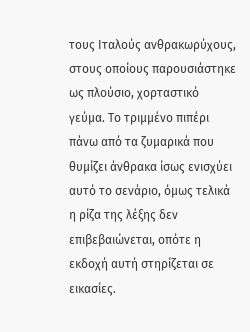τους Ιταλούς ανθρακωρύχους, στους οποίους παρουσιάστηκε ως πλούσιο, χορταστικό γεύμα. Το τριμμένο πιπέρι πάνω από τα ζυμαρικά που θυμίζει άνθρακα ίσως ενισχύει αυτό το σενάριο, όμως τελικά η ρίζα της λέξης δεν επιβεβαιώνεται, οπότε η εκδοχή αυτή στηρίζεται σε εικασίες.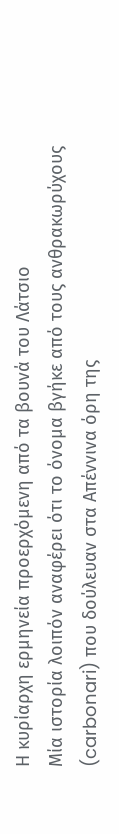Η κυρίαρχη ερμηνεία προερχόμενη από τα βουνά του Λάτσιο
Μία ιστορία λοιπόν αναφέρει ότι το όνομα βγήκε από τους ανθρακωρύχους (carbonari) που δούλευαν στα Απέννινα όρη της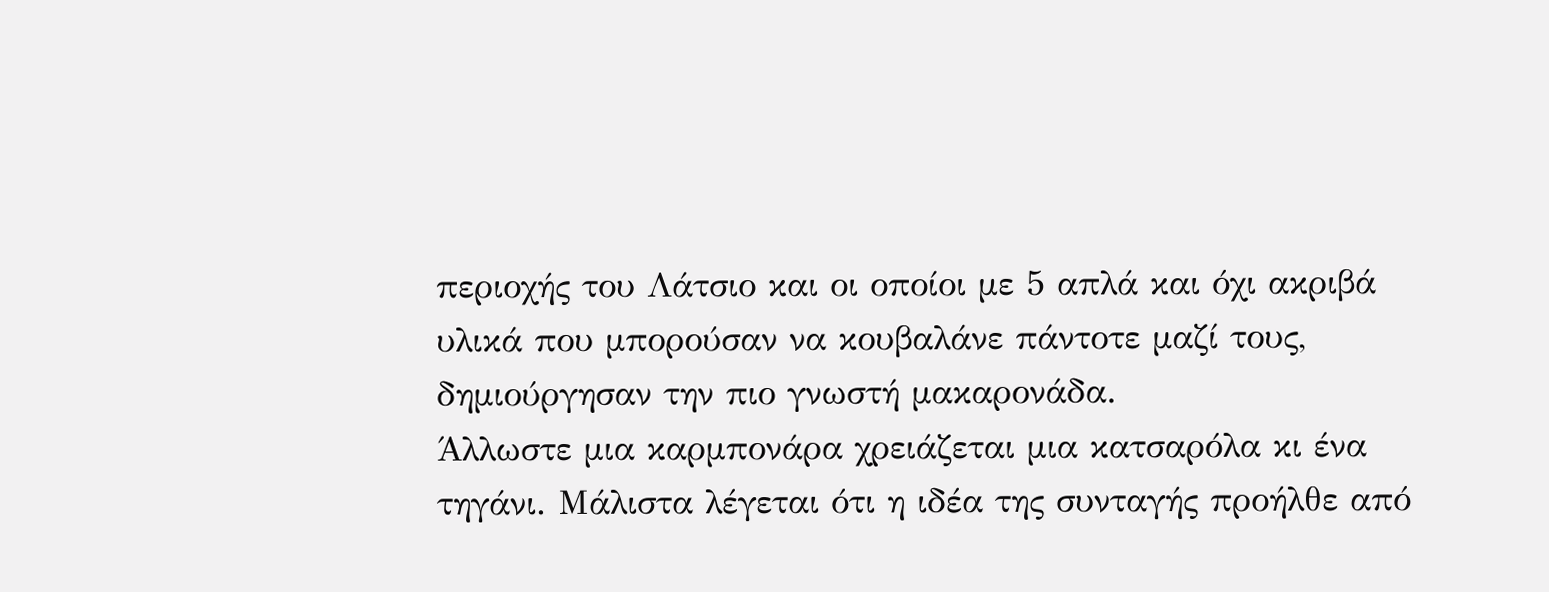περιοχής του Λάτσιο και οι οποίοι με 5 απλά και όχι ακριβά υλικά που μπορούσαν να κουβαλάνε πάντοτε μαζί τους, δημιούργησαν την πιο γνωστή μακαρονάδα.
Άλλωστε μια καρμπονάρα χρειάζεται μια κατσαρόλα κι ένα τηγάνι. Μάλιστα λέγεται ότι η ιδέα της συνταγής προήλθε από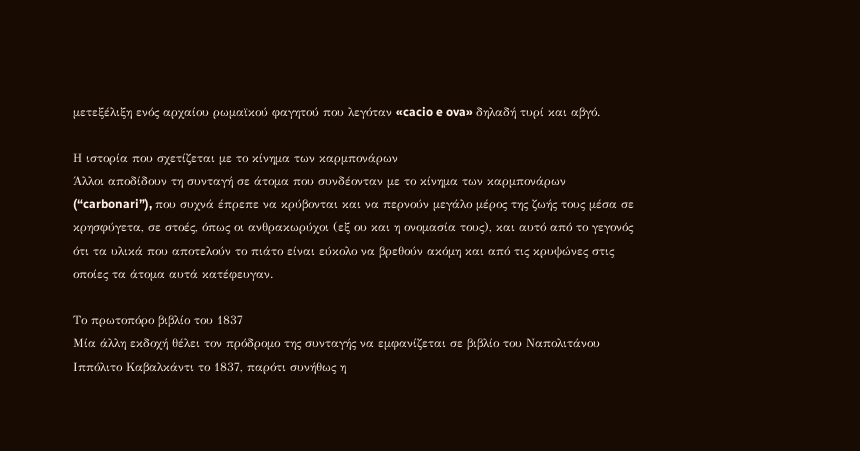μετεξέλιξη ενός αρχαίου ρωμαϊκού φαγητού που λεγόταν «cacio e ova» δηλαδή τυρί και αβγό.

Η ιστορία που σχετίζεται με το κίνημα των καρμπονάρων
Άλλοι αποδίδουν τη συνταγή σε άτομα που συνδέονταν με το κίνημα των καρμπονάρων (“carbonari”), που συχνά έπρεπε να κρύβονται και να περνούν μεγάλο μέρος της ζωής τους μέσα σε κρησφύγετα, σε στοές, όπως οι ανθρακωρύχοι (εξ ου και η ονομασία τους), και αυτό από το γεγονός ότι τα υλικά που αποτελούν το πιάτο είναι εύκολο να βρεθούν ακόμη και από τις κρυψώνες στις οποίες τα άτομα αυτά κατέφευγαν.

Το πρωτοπόρο βιβλίο του 1837
Μία άλλη εκδοχή θέλει τον πρόδρομο της συνταγής να εμφανίζεται σε βιβλίο του Ναπολιτάνου Ιππόλιτο Καβαλκάντι το 1837, παρότι συνήθως η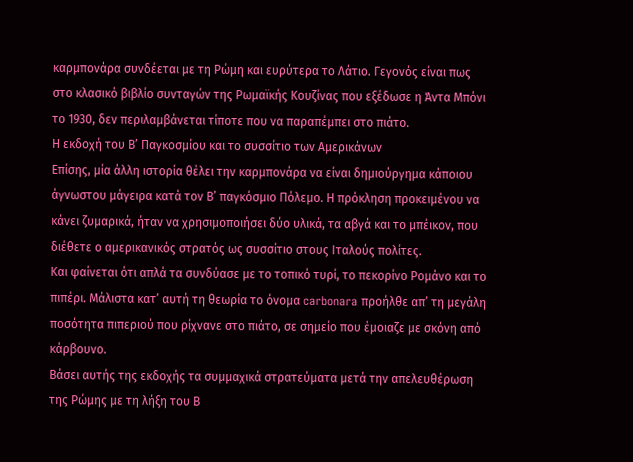καρμπονάρα συνδέεται με τη Ρώμη και ευρύτερα το Λάτιο. Γεγονός είναι πως στο κλασικό βιβλίο συνταγών της Ρωμαϊκής Κουζίνας που εξέδωσε η Άντα Μπόνι το 1930, δεν περιλαμβάνεται τίποτε που να παραπέμπει στο πιάτο.
Η εκδοχή του Β’ Παγκοσμίου και το συσσίτιο των Αμερικάνων
Επίσης, μία άλλη ιστορία θέλει την καρμπονάρα να είναι δημιούργημα κάποιου άγνωστου μάγειρα κατά τον Β’ παγκόσμιο Πόλεμο. Η πρόκληση προκειμένου να κάνει ζυμαρικά, ήταν να χρησιμοποιήσει δύο υλικά, τα αβγά και το μπέικον, που διέθετε ο αμερικανικός στρατός ως συσσίτιο στους Ιταλούς πολίτες.
Και φαίνεται ότι απλά τα συνδύασε με το τοπικό τυρί, το πεκορίνο Ρομάνο και το πιπέρι. Μάλιστα κατ’ αυτή τη θεωρία το όνομα carbonara προήλθε απ’ τη μεγάλη ποσότητα πιπεριού που ρίχνανε στο πιάτο, σε σημείο που έμοιαζε με σκόνη από κάρβουνο.
Βάσει αυτής της εκδοχής τα συμμαχικά στρατεύματα μετά την απελευθέρωση της Ρώμης με τη λήξη του Β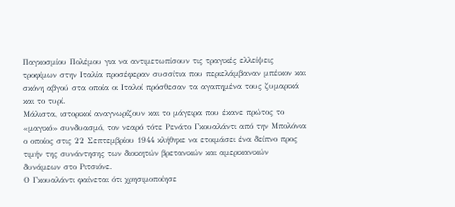Παγκοσμίου Πολέμου για να αντιμετωπίσουν τις τραγικές ελλείψεις τροφίμων στην Ιταλία προσέφεραν συσσίτια που περιελάμβαναν μπέικον και σκόνη αβγού στα οποία οι Ιταλοί πρόσθεσαν τα αγαπημένα τους ζυμαρικά και το τυρί.
Μάλιστα, ιστορικοί αναγνωρίζουν και το μάγειρα που έκανε πρώτος το «μαγικό» συνδυασμό, τον νεαρό τότε Ρενάτο Γκουαλάντι από την Μπολόνια ο οποίος στις 22 Σεπτεμβρίου 1944 κλήθηκε να ετοιμάσει ένα δείπνο προς τιμήν της συνάντησης των διοικητών βρετανικών και αμερικανικών δυνάμεων στο Ριτσιόνε.
Ο Γκουαλάντι φαίνεται ότι χρησιμοποίησε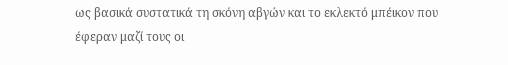ως βασικά συστατικά τη σκόνη αβγών και το εκλεκτό μπέικον που έφεραν μαζί τους οι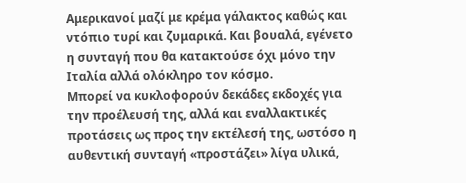Αμερικανοί μαζί με κρέμα γάλακτος καθώς και ντόπιο τυρί και ζυμαρικά. Και βουαλά, εγένετο η συνταγή που θα κατακτούσε όχι μόνο την Ιταλία αλλά ολόκληρο τον κόσμο.
Μπορεί να κυκλοφορούν δεκάδες εκδοχές για την προέλευσή της, αλλά και εναλλακτικές προτάσεις ως προς την εκτέλεσή της, ωστόσο η αυθεντική συνταγή «προστάζει» λίγα υλικά,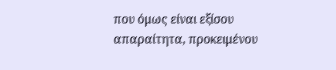που όμως είναι εξίσου απαραίτητα, προκειμένου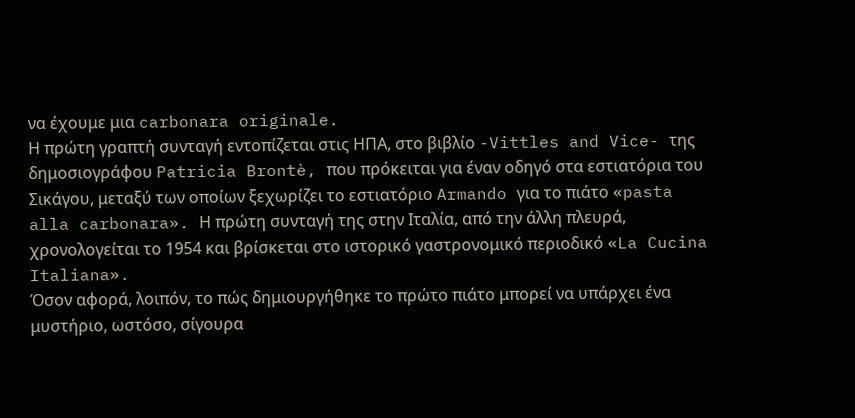να έχουμε μια carbonara originale.
Η πρώτη γραπτή συνταγή εντοπίζεται στις ΗΠΑ, στο βιβλίο -Vittles and Vice- της δημοσιογράφου Patricia Brontè, που πρόκειται για έναν οδηγό στα εστιατόρια του Σικάγου, μεταξύ των οποίων ξεχωρίζει το εστιατόριο Armando για το πιάτο «pasta alla carbonara». Η πρώτη συνταγή της στην Ιταλία, από την άλλη πλευρά, χρονολογείται το 1954 και βρίσκεται στο ιστορικό γαστρονομικό περιοδικό «La Cucina Italiana».
Όσον αφορά, λοιπόν, το πώς δημιουργήθηκε το πρώτο πιάτο μπορεί να υπάρχει ένα μυστήριο, ωστόσο, σίγουρα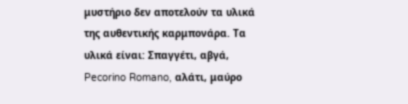μυστήριο δεν αποτελούν τα υλικά της αυθεντικής καρμπονάρα. Τα υλικά είναι: Σπαγγέτι, αβγά, Pecorino Romano, αλάτι, μαύρο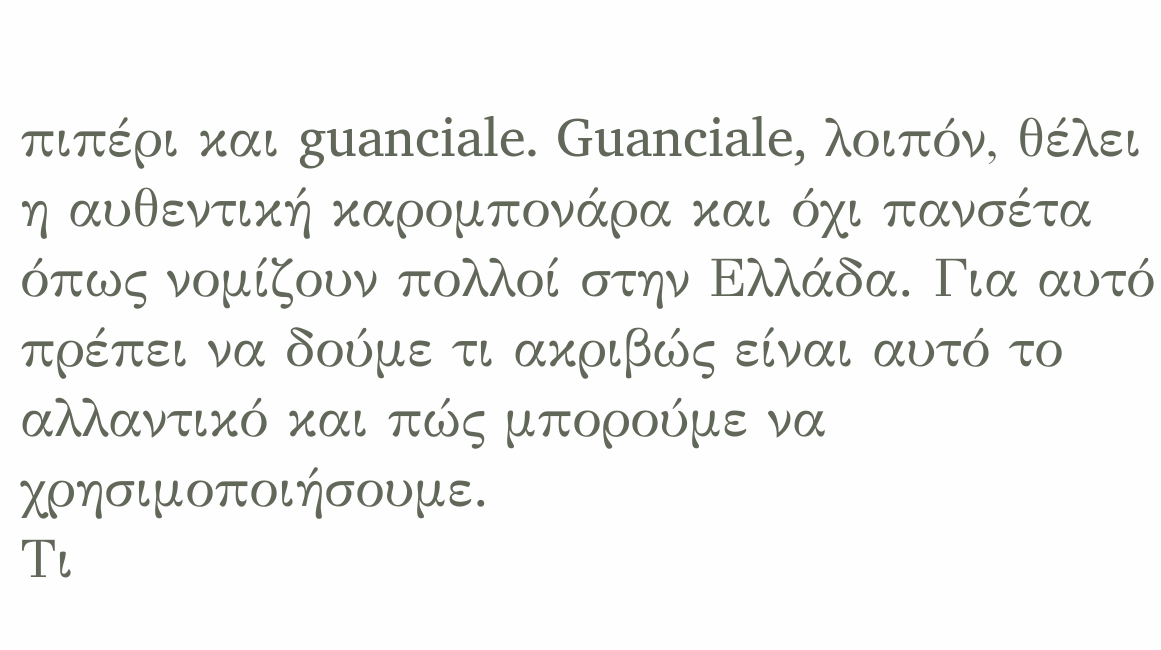πιπέρι και guanciale. Guanciale, λοιπόν, θέλει η αυθεντική καρομπονάρα και όχι πανσέτα όπως νομίζουν πολλοί στην Ελλάδα. Για αυτό πρέπει να δούμε τι ακριβώς είναι αυτό το αλλαντικό και πώς μπορούμε να χρησιμοποιήσουμε.
Τι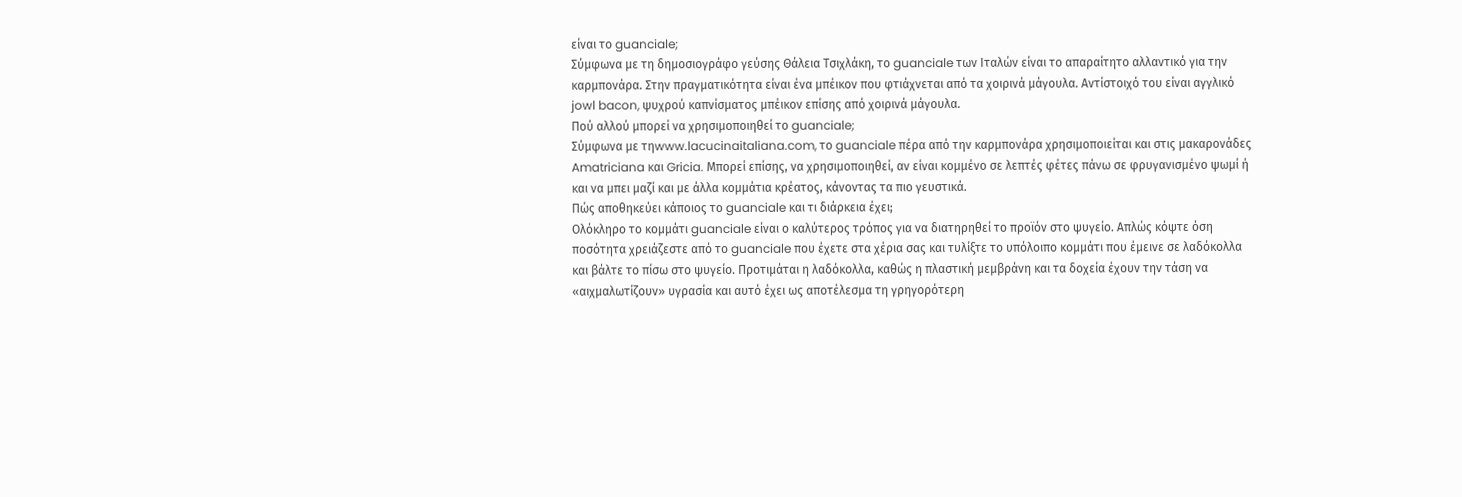είναι το guanciale;
Σύμφωνα με τη δημοσιογράφο γεύσης Θάλεια Τσιχλάκη, το guanciale των Ιταλών είναι το απαραίτητο αλλαντικό για την καρμπονάρα. Στην πραγματικότητα είναι ένα μπέικον που φτιάχνεται από τα χοιρινά μάγουλα. Αντίστοιχό του είναι αγγλικό jowl bacon, ψυχρού καπνίσματος μπέικον επίσης από χοιρινά μάγουλα.
Πού αλλού μπορεί να χρησιμοποιηθεί το guanciale;
Σύμφωνα με τηwww.lacucinaitaliana.com, το guanciale πέρα από την καρμπονάρα χρησιμοποιείται και στις μακαρονάδες Amatriciana και Gricia. Μπορεί επίσης, να χρησιμοποιηθεί, αν είναι κομμένο σε λεπτές φέτες πάνω σε φρυγανισμένο ψωμί ή και να μπει μαζί και με άλλα κομμάτια κρέατος, κάνοντας τα πιο γευστικά.
Πώς αποθηκεύει κάποιος το guanciale και τι διάρκεια έχει;
Ολόκληρο το κομμάτι guanciale είναι ο καλύτερος τρόπος για να διατηρηθεί το προϊόν στο ψυγείο. Απλώς κόψτε όση ποσότητα χρειάζεστε από το guanciale που έχετε στα χέρια σας και τυλίξτε το υπόλοιπο κομμάτι που έμεινε σε λαδόκολλα και βάλτε το πίσω στο ψυγείο. Προτιμάται η λαδόκολλα, καθώς η πλαστική μεμβράνη και τα δοχεία έχουν την τάση να «αιχμαλωτίζουν» υγρασία και αυτό έχει ως αποτέλεσμα τη γρηγορότερη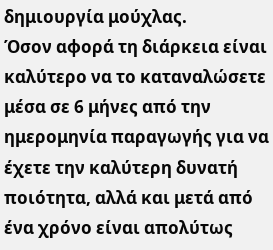δημιουργία μούχλας.
Όσον αφορά τη διάρκεια είναι καλύτερο να το καταναλώσετε μέσα σε 6 μήνες από την ημερομηνία παραγωγής για να έχετε την καλύτερη δυνατή ποιότητα, αλλά και μετά από ένα χρόνο είναι απολύτως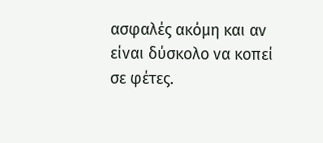ασφαλές ακόμη και αν είναι δύσκολο να κοπεί σε φέτες.